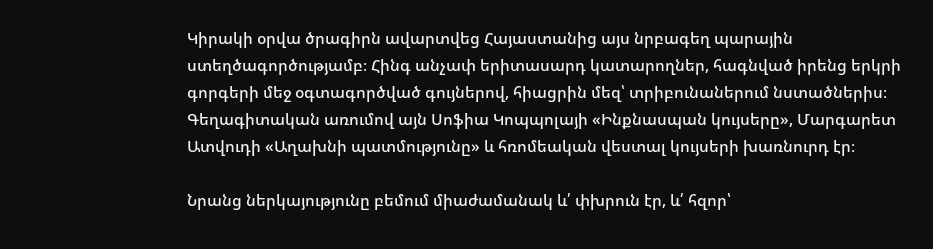Կիրակի օրվա ծրագիրն ավարտվեց Հայաստանից այս նրբագեղ պարային ստեղծագործությամբ։ Հինգ անչափ երիտասարդ կատարողներ, հագնված իրենց երկրի գորգերի մեջ օգտագործված գույներով, հիացրին մեզ՝ տրիբունաներում նստածներիս։ Գեղագիտական առումով այն Սոֆիա Կոպպոլայի «Ինքնասպան կույսերը», Մարգարետ Ատվուդի «Աղախնի պատմությունը» և հռոմեական վեստալ կույսերի խառնուրդ էր։

Նրանց ներկայությունը բեմում միաժամանակ և՛ փխրուն էր, և՛ հզոր՝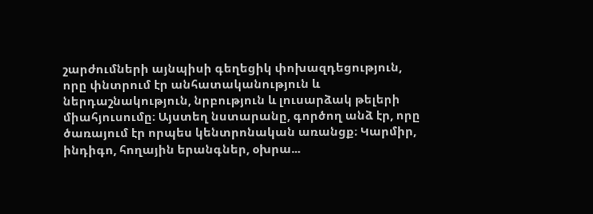շարժումների այնպիսի գեղեցիկ փոխազդեցություն, որը փնտրում էր անհատականություն և ներդաշնակություն, նրբություն և լուսարձակ թելերի միահյուսումը։ Այստեղ նստարանը, գործող անձ էր, որը ծառայում էր որպես կենտրոնական առանցք։ Կարմիր, ինդիգո, հողային երանգներ, օխրա...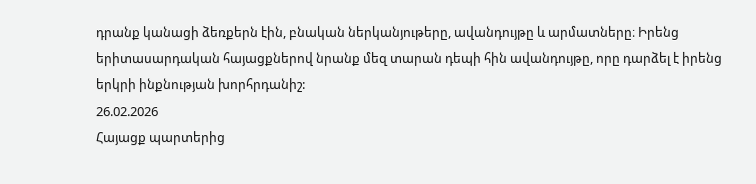դրանք կանացի ձեռքերն էին, բնական ներկանյութերը, ավանդույթը և արմատները։ Իրենց երիտասարդական հայացքներով նրանք մեզ տարան դեպի հին ավանդույթը, որը դարձել է իրենց երկրի ինքնության խորհրդանիշ:
26.02.2026
Հայացք պարտերից